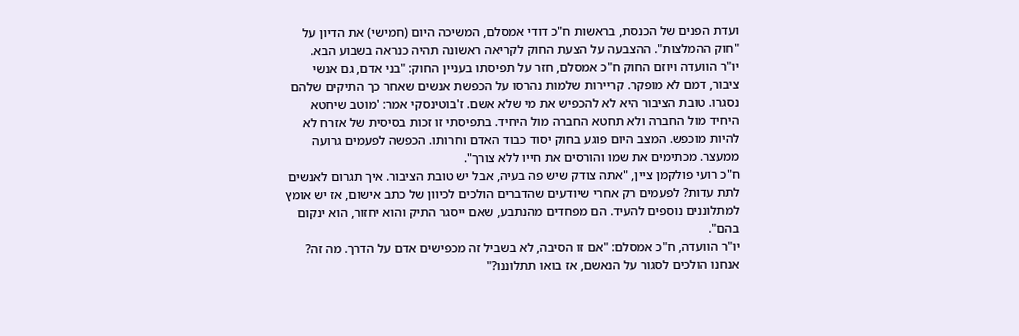ועדת הפנים של הכנסת, בראשות ח"כ דודי אמסלם, המשיכה היום (חמישי) את הדיון על "חוק ההמלצות". ההצבעה על הצעת החוק לקריאה ראשונה תהיה כנראה בשבוע הבא.
יו"ר הוועדה ויוזם החוק ח"כ אמסלם, חזר על תפיסתו בעניין החוק: "בני אדם, גם אנשי ציבור, דמם לא מופקר. קריירות שלמות נהרסו על הכפשת אנשים שאחר כך התיקים שלהם נסגרו. טובת הציבור היא לא להכפיש את מי שלא אשם. ז'בוטינסקי אמר: 'מוטב שיחטא היחיד מול החברה ולא תחטא החברה מול היחיד. בתפיסתי זו זכות בסיסית של אזרח לא להיות מוכפש. המצב היום פוגע בחוק יסוד כבוד האדם וחרותו. הכפשה לפעמים גרועה ממעצר. מכתימים את שמו והורסים את חייו ללא צורך".
ח"כ רועי פולקמן ציין, "אתה צודק שיש פה בעיה, אבל יש טובת הציבור. איך תגרום לאנשים לתת עדות? לפעמים רק אחרי שיודעים שהדברים הולכים לכיוון של כתב אישום, אז יש אומץ למתלוננים נוספים להעיד. הם מפחדים מהנתבע, שאם ייסגר התיק והוא יחזור, הוא ינקום בהם".
יו"ר הוועדה, ח"כ אמסלם: "אם זו הסיבה, לא בשביל זה מכפישים אדם על הדרך. מה זה? אנחנו הולכים לסגור על הנאשם, אז בואו תתלוננו?"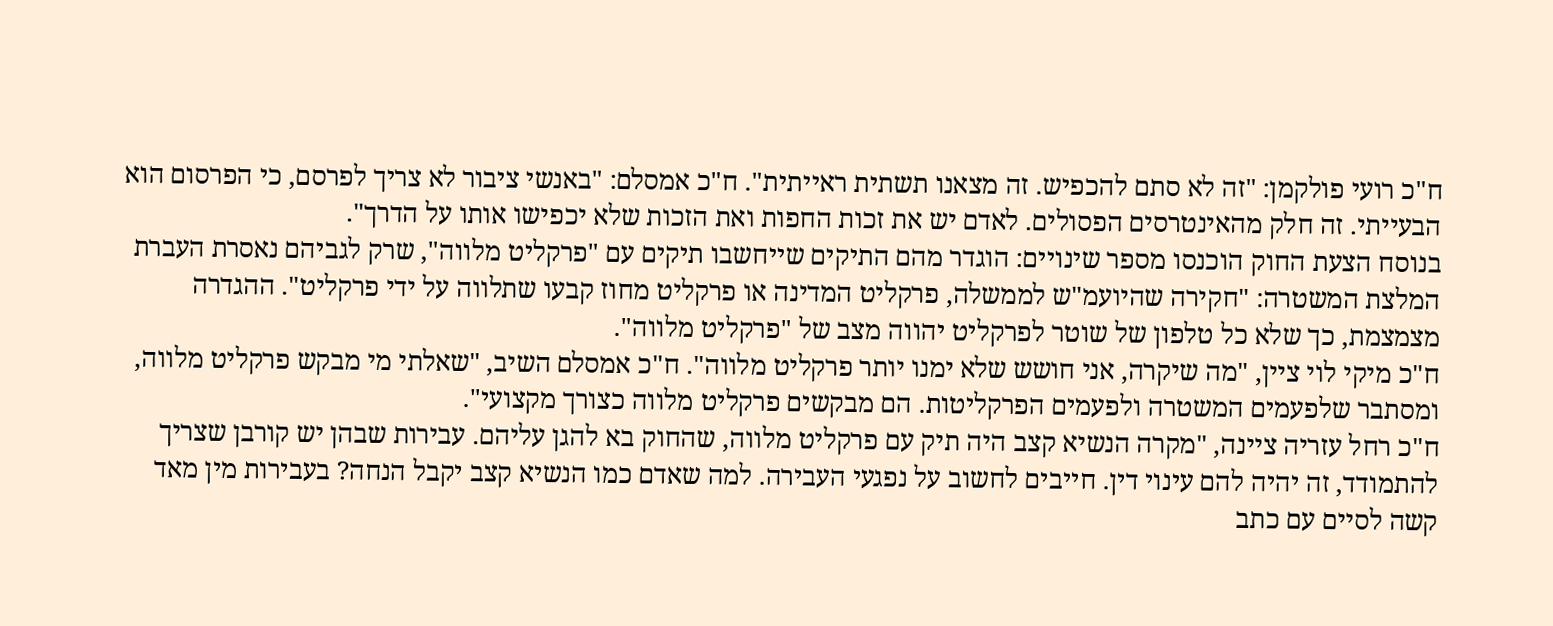ח"כ רועי פולקמן: "זה לא סתם להכפיש. זה מצאנו תשתית ראייתית". ח"כ אמסלם: "באנשי ציבור לא צריך לפרסם, כי הפרסום הוא הבעייתי. זה חלק מהאינטרסים הפסולים. לאדם יש את זכות החפות ואת הזכות שלא יכפישו אותו על הדרך".
בנוסח הצעת החוק הוכנסו מספר שינויים: הוגדר מהם התיקים שייחשבו תיקים עם "פרקליט מלווה", שרק לגביהם נאסרת העברת המלצת המשטרה: "חקירה שהיועמ"ש לממשלה, פרקליט המדינה או פרקליט מחוז קבעו שתלווה על ידי פרקליט". ההגדרה מצמצמת, כך שלא כל טלפון של שוטר לפרקליט יהווה מצב של "פרקליט מלווה".
ח"כ מיקי לוי ציין, "מה שיקרה, אני חושש שלא ימנו יותר פרקליט מלווה". ח"כ אמסלם השיב, "שאלתי מי מבקש פרקליט מלווה, ומסתבר שלפעמים המשטרה ולפעמים הפרקליטות. הם מבקשים פרקליט מלווה כצורך מקצועי".
ח"כ רחל עזריה ציינה, "מקרה הנשיא קצב היה תיק עם פרקליט מלווה, שהחוק בא להגן עליהם. עבירות שבהן יש קורבן שצריך להתמודד, זה יהיה להם עינוי דין. חייבים לחשוב על נפגעי העבירה. למה שאדם כמו הנשיא קצב יקבל הנחה? בעבירות מין מאד קשה לסיים עם כתב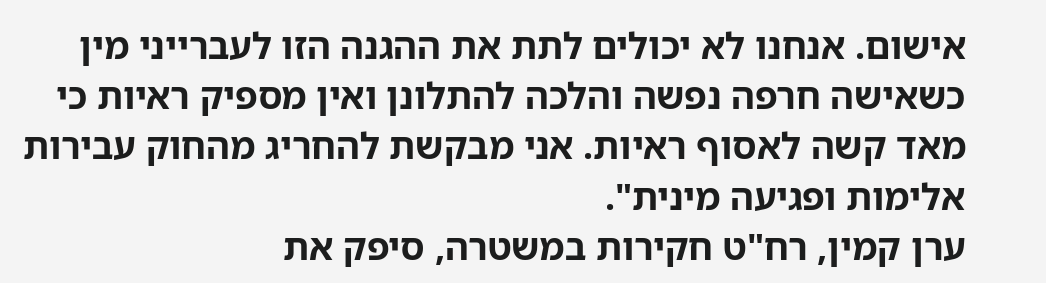אישום. אנחנו לא יכולים לתת את ההגנה הזו לעברייני מין כשאישה חרפה נפשה והלכה להתלונן ואין מספיק ראיות כי מאד קשה לאסוף ראיות. אני מבקשת להחריג מהחוק עבירות אלימות ופגיעה מינית".
ערן קמין, רח"ט חקירות במשטרה, סיפק את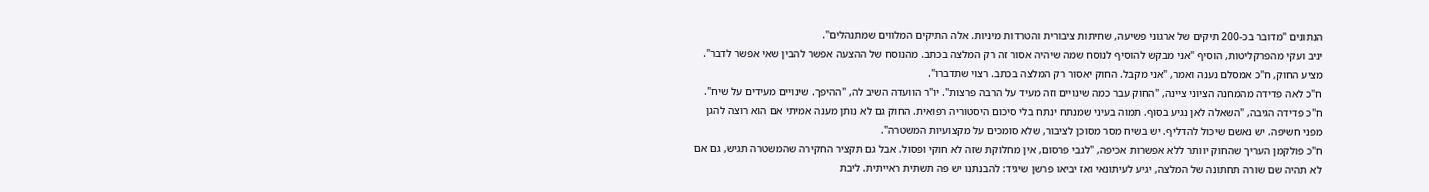הנתונים "מדובר בכ-200 תיקים של ארגוני פשיעה, שחיתות ציבורית והטרדות מיניות. אלה התיקים המלווים שמתנהלים".
יניב ועקי מהפרקליטות, הוסיף "אני מבקש להוסיף לנוסח שמה שיהיה אסור זה רק המלצה בכתב. מהנוסח של ההצעה אפשר להבין שאי אפשר לדבר". מציע החוק, ח"כ אמסלם נענה ואמר, "אני מקבל. החוק יאסור רק המלצה בכתב. רצוי שתדברו".
ח"כ לאה פדידה מהמחנה הציוני ציינה, "החוק עבר כמה שינויים וזה מעיד על הרבה פרצות". יו"ר הוועדה השיב לה, "ההיפך. שינויים מעידים על שיח". ח"כ פדידה הגיבה, "השאלה לאן נגיע בסוף. תמוה בעיני שמנתח ינתח בלי סיכום היסטוריה רפואית. החוק גם לא נותן מענה אמיתי אם הוא רוצה להגן מפני חשיפה. יש נאשם שיכול להדליף. יש בשיח מסר מסוכן לציבור, שלא סומכים על מקצועיות המשטרה".
ח"כ פולקמן העריך שהחוק יוותר ללא אפשרות אכיפה, "לגבי פרסום, אין מחלוקת שזה לא חוקי ופסול. אבל גם תקציר החקירה שהמשטרה תגיש, גם אם לא תהיה שם שורה תחתונה של המלצה, יגיע לעיתונאי ואז יביאו פרשן שיגיד: להבנתנו יש פה תשתית ראייתית. ליבת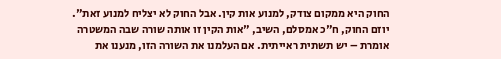החוק היא ממקום צודק, למנוע אות קין. אבל החוק לא יצליח למנוע זאת".
יוזם החוק, ח"כ אמסלם, השיב, "אות הקין זו אותה שורה שבה המשטרה אומרת – יש תשתית ראייתית. אם העלמנו את השורה הזו, מנענו את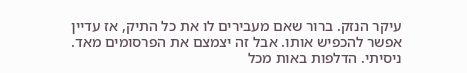עיקר הנזק. ברור שאם מעבירים לו את כל התיק, אז עדיין אפשר להכפיש אותו. אבל זה יצמצם את הפרסומים מאד. ניסיתי. הדלפות באות מכל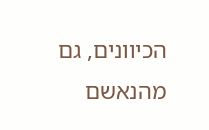הכיוונים, גם מהנאשם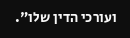ועורכי הדין שלו".